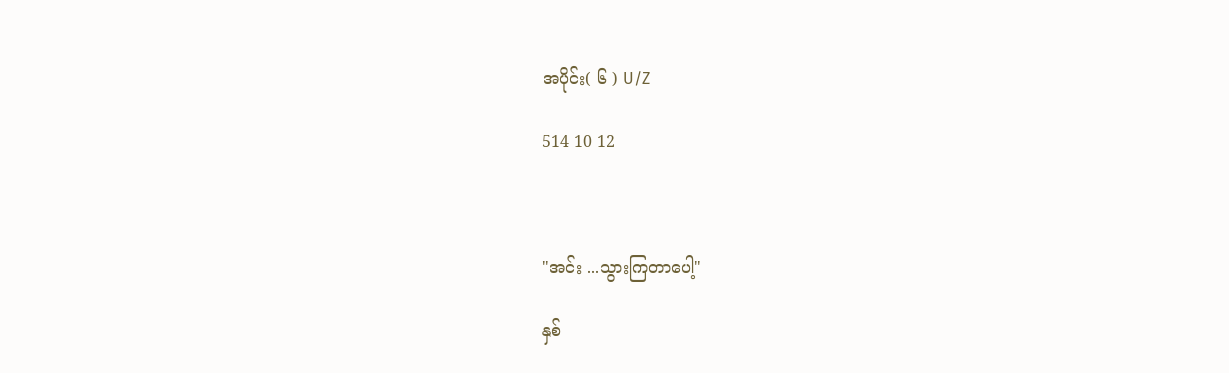အပိုင်း( ၆ ) U/Z

514 10 12



"အင်း ...သွားကြတာပေါ့"

နှစ်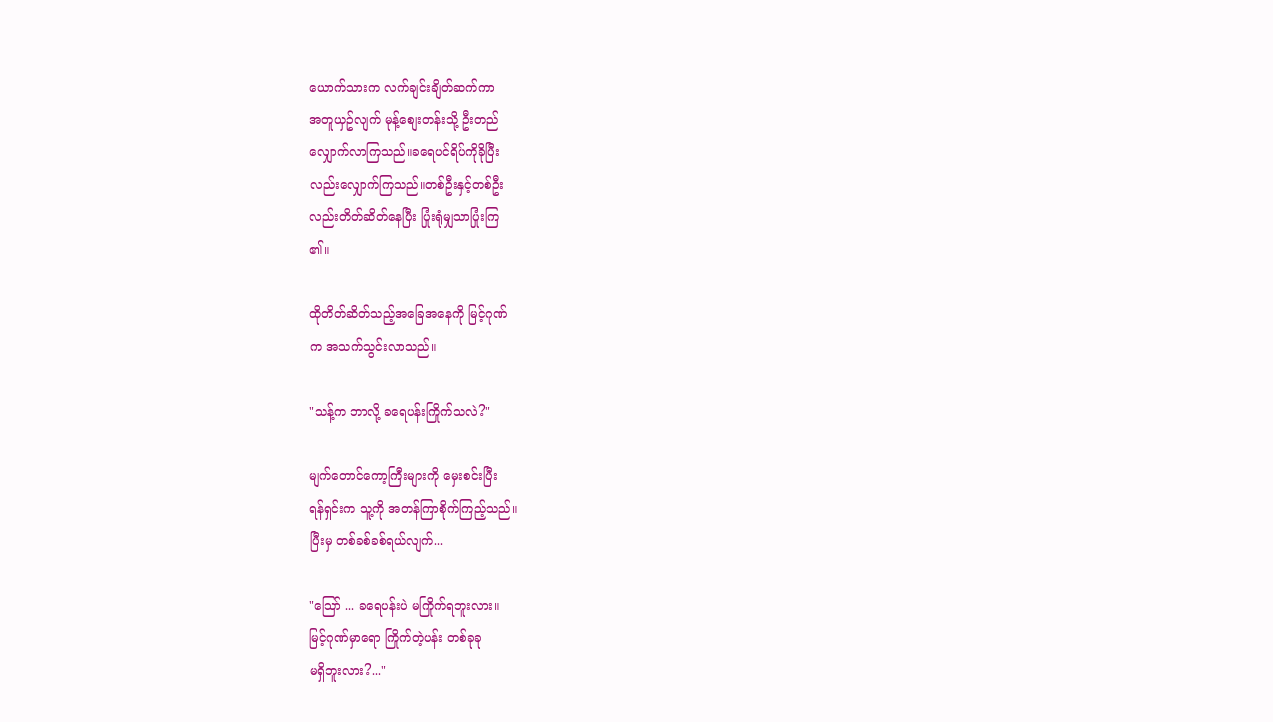ယောက်သားက လက်ချင်းချိတ်ဆက်ကာ
အတူယှဥ်လျက် မုန့်စျေးတန်းသို့ ဦးတည်
လျှောက်လာကြသည်။ခရေပင်ရိပ်ကိုခိုပြီး
လည်းလျှောက်ကြသည်။တစ်ဦးနှင့်တစ်ဦး
လည်းတိတ်ဆိတ်နေပြီး ပြုံးရုံမျှသာပြုံးကြ
၏။

ထိုတိတ်ဆိတ်သည့်အခြေအနေကို မြင့်ဂုဏ်
က အသက်သွင်းလာသည်။

"သန့်က ဘာလို့ ခရေပန်းကြိုက်သလဲ?"

မျက်တောင်ကော့ကြီးများကို မှေးစင်းပြီး
ရန်ရှင်းက သူ့ကို အတန်ကြာစိုက်ကြည့်သည်။
ပြီးမှ တစ်ခစ်ခစ်ရယ်လျက်...

"သြော် ... ခရေပန်းပဲ မကြိုက်ရဘူးလား။
မြင့်ဂုဏ်မှာရော ကြိုက်တဲ့ပန်း တစ်ခုခု
မရှိဘူးလား?..."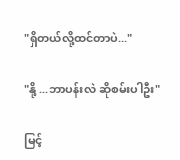"ရှိတယ်လို့ထင်တာပဲ..."

"နို့ ...ဘာပန်းလဲ ဆိုစမ်းပါဦး"

မြင့်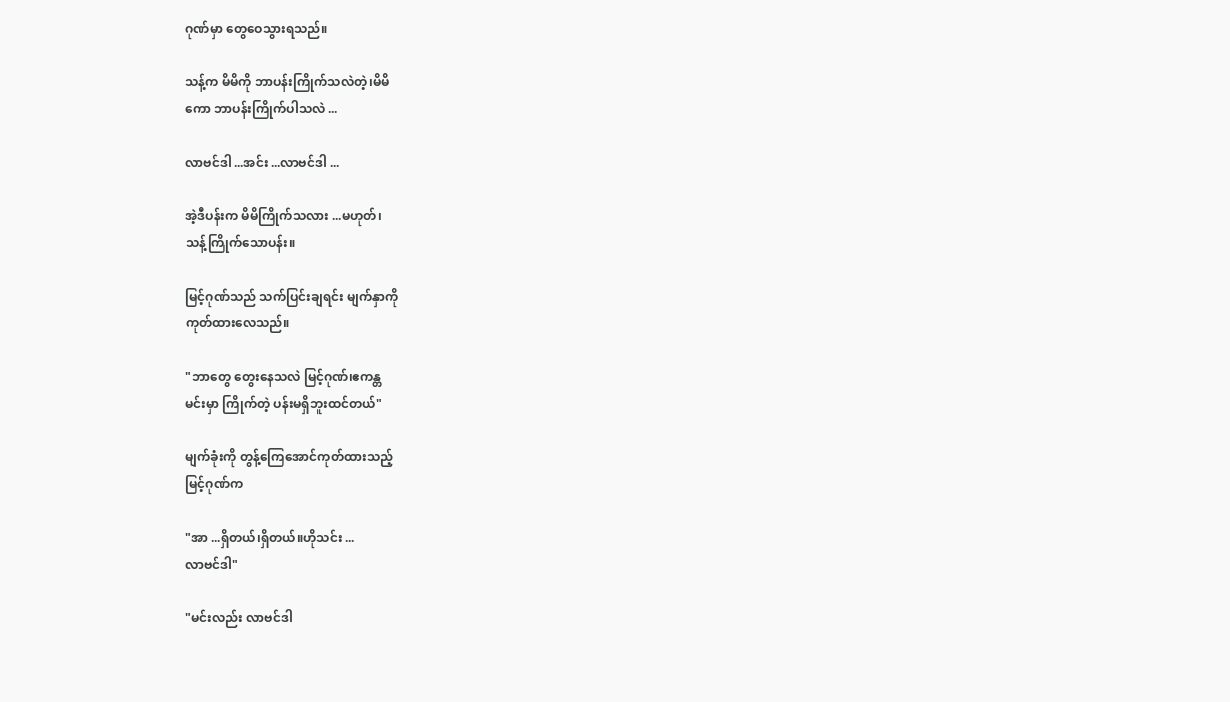ဂုဏ်မှာ တွေဝေသွားရသည်။

သန့်က မိမိကို ဘာပန်းကြိုက်သလဲတဲ့၊မိမိ
ကော ဘာပန်းကြိုက်ပါသလဲ ...

လာဗင်ဒါ ...အင်း ...လာဗင်ဒါ ...

အဲ့ဒီပန်းက မိမိကြိုက်သလား ...မဟုတ်၊
သန့်ကြိုက်သောပန်း။

မြင့်ဂုဏ်သည် သက်ပြင်းချရင်း မျက်နှာကို
ကုတ်ထားလေသည်။

"ဘာတွေ တွေးနေသလဲ မြင့်ဂုဏ်၊ဧကန္တ
မင်းမှာ ကြိုက်တဲ့ ပန်းမရှိဘူးထင်တယ်"

မျက်ခုံးကို တွန့်ကြေအောင်ကုတ်ထားသည့်
မြင့်ဂုဏ်က

"အာ ...ရှိတယ်၊ရှိတယ်။ဟိုသင်း ...
လာဗင်ဒါ"

"မင်းလည်း လာဗင်ဒါ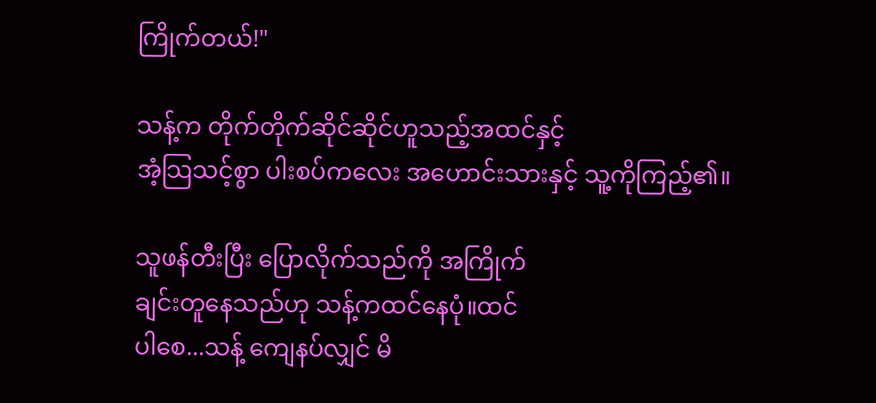ကြိုက်တယ်!"

သန့်က တိုက်တိုက်ဆိုင်ဆိုင်ဟူသည့်အထင်နှင့်
အံ့သြသင့်စွာ ပါးစပ်ကလေး အဟောင်းသားနှင့် သူ့ကိုကြည့်၏။

သူဖန်တီးပြီး ပြောလိုက်သည်ကို အကြိုက်
ချင်းတူနေသည်ဟု သန့်ကထင်နေပုံ။ထင်
ပါစေ...သန့် ကျေနပ်လျှင် မိ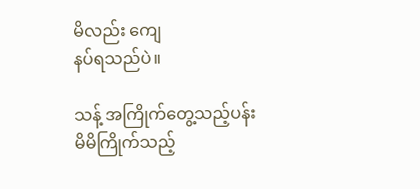မိလည်း ကျေ
နပ်ရသည်ပဲ။

သန့် အကြိုက်တွေ့သည့်ပန်း မိမိကြိုက်သည့်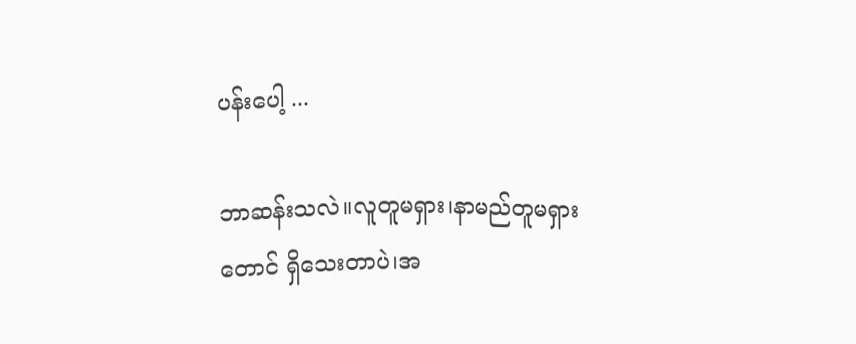ပန်းပေါ့ ...

ဘာဆန်းသလဲ။လူတူမရှား၊နာမည်တူမရှား
တောင် ရှိသေးတာပဲ၊အ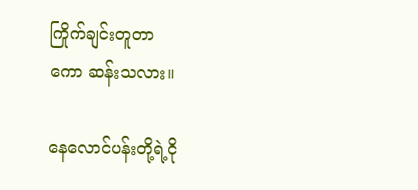ကြိုက်ချင်းတူတာ
ကော ဆန်းသလား။

နေလောင်ပန်းတို့ရဲ့ငို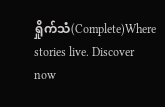ရှိုက်သံ(Complete)Where stories live. Discover now